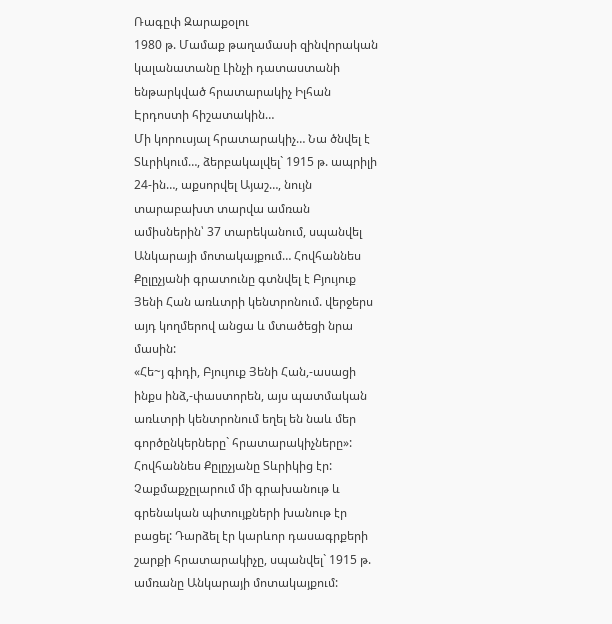Ռագըփ Զարաքօլու
1980 թ. Մամաք թաղամասի զինվորական կալանատանը Լինչի դատաստանի ենթարկված հրատարակիչ Իլհան Էրդոստի հիշատակին…
Մի կորուսյալ հրատարակիչ… Նա ծնվել է Տևրիկում…, ձերբակալվել` 1915 թ. ապրիլի 24-ին…, աքսորվել Այաշ…, նույն տարաբախտ տարվա ամռան ամիսներին՝ 37 տարեկանում, սպանվել Անկարայի մոտակայքում… Հովհաննես Քըլըչյանի գրատունը գտնվել է Բյույուք Յենի Հան առևտրի կենտրոնում. վերջերս այդ կողմերով անցա և մտածեցի նրա մասին:
«Հե~յ գիդի, Բյույուք Յենի Հան,-ասացի ինքս ինձ,-փաստորեն, այս պատմական առևտրի կենտրոնում եղել են նաև մեր գործընկերները` հրատարակիչները»:
Հովհաննես Քըլըչյանը Տևրիկից էր: Չաքմաքչըլարում մի գրախանութ և գրենական պիտույքների խանութ էր բացել: Դարձել էր կարևոր դասագրքերի շարքի հրատարակիչը, սպանվել` 1915 թ. ամռանը Անկարայի մոտակայքում: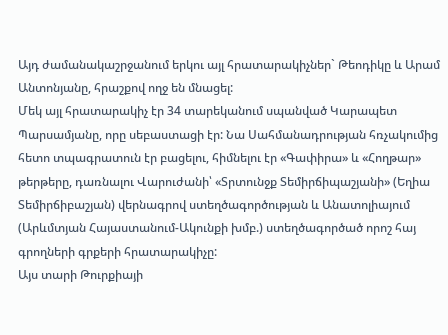Այդ ժամանակաշրջանում երկու այլ հրատարակիչներ` Թեոդիկը և Արամ Անտոնյանը, հրաշքով ողջ են մնացել:
Մեկ այլ հրատարակիչ էր 34 տարեկանում սպանված Կարապետ Պարսամյանը, որը սեբաստացի էր: Նա Սահմանադրության հռչակումից հետո տպագրատուն էր բացելու, հիմնելու էր «Գափիրա» և «Հողթար» թերթերը, դառնալու Վարուժանի՝ «Տրտունջք Տեմիրճիպաշյանի» (Եղիա Տեմիրճիբաշյան) վերնագրով ստեղծագործության և Անատոլիայում (Արևմտյան Հայաստանում-Ակունքի խմբ.) ստեղծագործած որոշ հայ գրողների գրքերի հրատարակիչը:
Այս տարի Թուրքիայի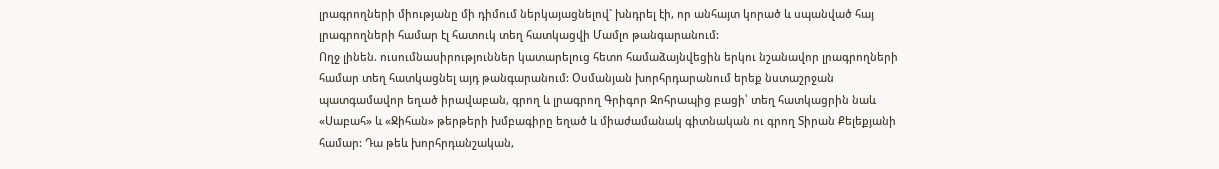լրագրողների միությանը մի դիմում ներկայացնելով` խնդրել էի, որ անհայտ կորած և սպանված հայ լրագրողների համար էլ հատուկ տեղ հատկացվի Մամլո թանգարանում:
Ողջ լինեն. ուսումնասիրություններ կատարելուց հետո համաձայնվեցին երկու նշանավոր լրագրողների համար տեղ հատկացնել այդ թանգարանում: Օսմանյան խորհրդարանում երեք նստաշրջան պատգամավոր եղած իրավաբան, գրող և լրագրող Գրիգոր Զոհրապից բացի՝ տեղ հատկացրին նաև «Սաբահ» և «Ջիհան» թերթերի խմբագիրը եղած և միաժամանակ գիտնական ու գրող Տիրան Քելեքյանի համար: Դա թեև խորհրդանշական,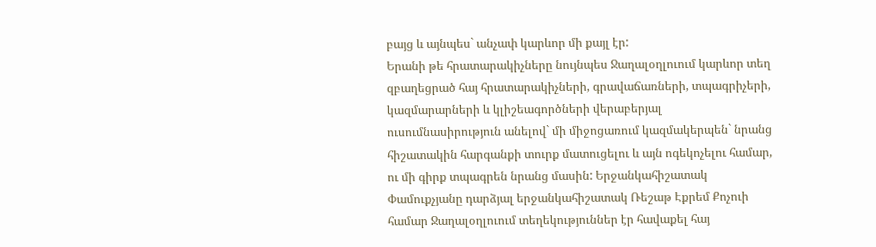բայց և այնպես` անչափ կարևոր մի քայլ էր:
Երանի թե հրատարակիչները նույնպես Ջաղալօղլուում կարևոր տեղ զբաղեցրած հայ հրատարակիչների, գրավաճառների, տպագրիչերի, կազմարարների և կլիշեագործների վերաբերյալ ուսումնասիրություն անելով` մի միջոցառում կազմակերպեն` նրանց հիշատակին հարգանքի տուրք մատուցելու և այն ոգեկոչելու համար, ու մի գիրք տպագրեն նրանց մասին: Երջանկահիշատակ Փամուքչյանը դարձյալ երջանկահիշատակ Ռեշաթ Էքրեմ Քոչուի համար Ջաղալօղլուում տեղեկություններ էր հավաքել հայ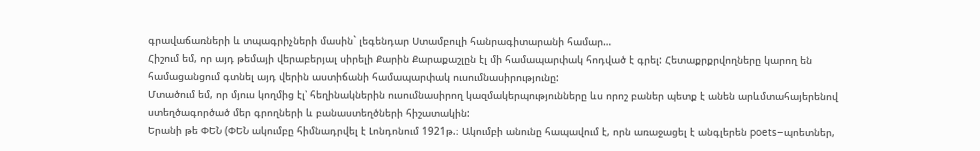գրավաճառների և տպագրիչների մասին` լեգենդար Ստամբուլի հանրագիտարանի համար…
Հիշում եմ, որ այդ թեմայի վերաբերյալ սիրելի Քարին Քարաքաշլըն էլ մի համապարփակ հոդված է գրել: Հետաքրքրվողները կարող են համացանցում գտնել այդ վերին աստիճանի համապարփակ ուսումնասիրությունը:
Մտածում եմ, որ մյուս կողմից էլ՝ հեղինակներին ուսումնասիրող կազմակերպությունները ևս որոշ բաներ պետք է անեն արևմտահայերենով ստեղծագործած մեր գրողների և բանաստեղծների հիշատակին:
Երանի թե ՓԵՆ (ՓԵՆ ակումբը հիմնադրվել է Լոնդոնում 1921թ.։ Ակումբի անունը հապավում է, որն առաջացել է անգլերեն poets–պոետներ,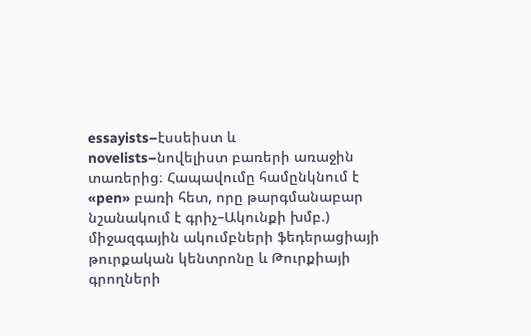essayists–էսսեիստ և novelists–նովելիստ բառերի առաջին տառերից։ Հապավումը համընկնում է «pen» բառի հետ, որը թարգմանաբար նշանակում է գրիչ–Ակունքի խմբ.) միջազգային ակումբների ֆեդերացիայի թուրքական կենտրոնը և Թուրքիայի գրողների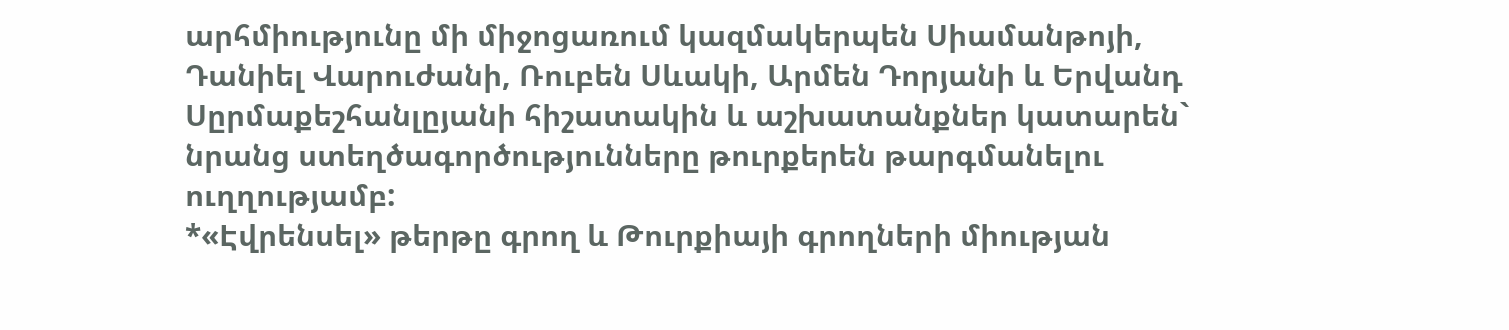արհմիությունը մի միջոցառում կազմակերպեն Սիամանթոյի, Դանիել Վարուժանի, Ռուբեն Սևակի, Արմեն Դորյանի և Երվանդ Սըրմաքեշհանլըյանի հիշատակին և աշխատանքներ կատարեն` նրանց ստեղծագործությունները թուրքերեն թարգմանելու ուղղությամբ:
*«Էվրենսել» թերթը գրող և Թուրքիայի գրողների միության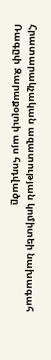Հրատարակչական ազատության կոմիտեի նախագահ Ռագըփ Զարաքօլուի այս հոդվածը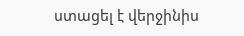ստացել է վերջինիս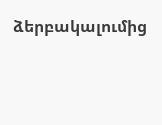ձերբակալումից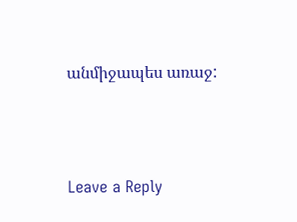անմիջապես առաջ:




Leave a Reply